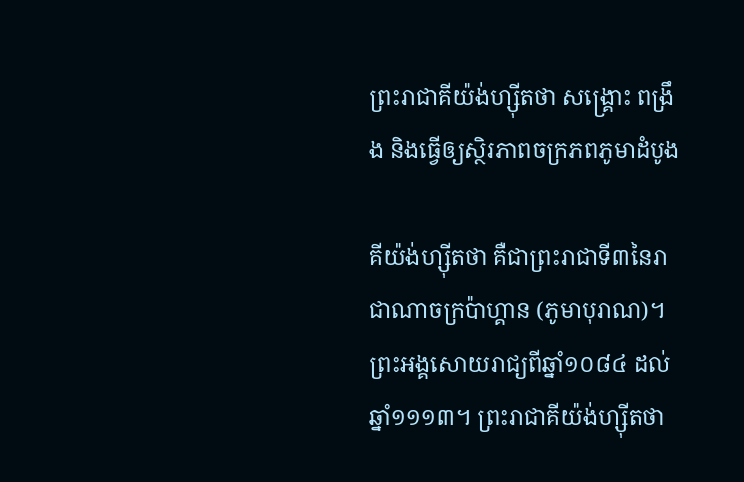ព្រះរាជាគីយ៉ង់ហ្ស៊ីតថា សង្រ្គោះ ពង្រឹង និងធ្វើឲ្យស្ថិរភាពចក្រភពភូមាដំបូង

គីយ៉ង់ហ្ស៊ីតថា គឺជាព្រះរាជាទី៣នៃរាជាណាចក្រប៉ាហ្គាន (ភូមាបុរាណ)។ ព្រះអង្គសោយរាជ្យពីឆ្នាំ១០៨៤ ដល់ឆ្នាំ១១១៣។ ព្រះរាជាគីយ៉ង់ហ្ស៊ីតថា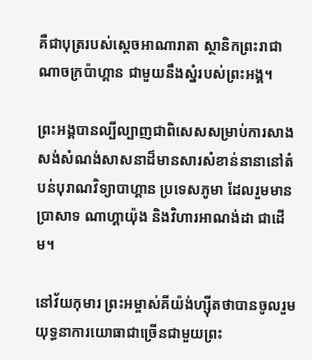គឺជាបុត្ររបស់ស្តេចអាណារាតា ស្ថានិកព្រះរាជាណាចក្រប៉ាហ្គាន ជាមួយនឹងស្នំរបស់ព្រះអង្គ។

ព្រះអង្គបានល្បីល្បាញជាពិសេសសម្រាប់ការសាងសង់សំណង់សាសនាដ៏មានសារសំខាន់នានានៅតំបន់បុរាណវិទ្យាបាហ្គាន ប្រទេសភូមា ដែលរួមមានប្រាសាទ ណាហ្គាយ៉ុង និងវិហារអាណង់ដា ជាដើម។

នៅវ័យកុមារ ព្រះអម្ចាស់គីយ៉ង់ហ្ស៊ីតថាបានចូលរួមយុទ្ធនាការយោធាជាច្រើនជាមួយព្រះ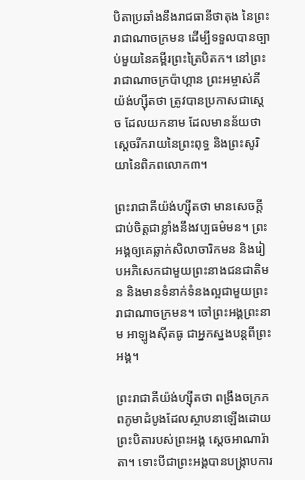បិតាប្រឆាំងនឹងរាជធានីថាតុង នៃព្រះរាជាណាចក្រមន ដើម្បីទទួលបានច្បាប់មួយនៃគម្ពីរព្រះត្រៃបិតក។ នៅព្រះរាជាណាចក្រប៉ាហ្គាន ព្រះអម្ចាស់គីយ៉ង់ហ្ស៊ីតថា ត្រូវបានប្រកាសជាស្តេច ដែលយកនាម ដែលមានន័យថា ស្តេចរីករាយនៃព្រះពុទ្ធ និងព្រះសូរិយានៃពិភពលោក៣។

ព្រះរាជាគីយ៉ង់ហ្ស៊ីតថា មានសេចក្តីជាប់ចិត្តជាខ្លាំងនឹងវប្បធម៌មន។ ព្រះអង្គឲ្យគេឆ្លាក់សិលាចារិកមន និងរៀបអភិសេកជាមួយព្រះនាងជនជាតិមន និងមានទំនាក់ទំនងល្អជាមួយព្រះរាជាណាចក្រមន។ ចៅព្រះអង្គព្រះនាម អាឡូងស៊ីតធូ ជាអ្នកស្នងបន្តពីព្រះអង្គ។

ព្រះរាជាគីយ៉ង់ហ្ស៊ីតថា ពង្រឹងចក្រភពភូមាដំបូងដែលស្ថាបនាឡើងដោយព្រះបិតារបស់ព្រះអង្គ ស្តេចអាណារ៉ាតា។ ទោះបីជាព្រះអង្គបានបង្រ្កាបការ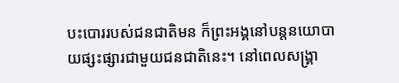បះបោររបស់ជនជាតិមន ក៏ព្រះអង្គនៅបន្តនយោបាយផ្សះផ្សារជាមួយជនជាតិនេះ។ នៅពេលសង្រ្គា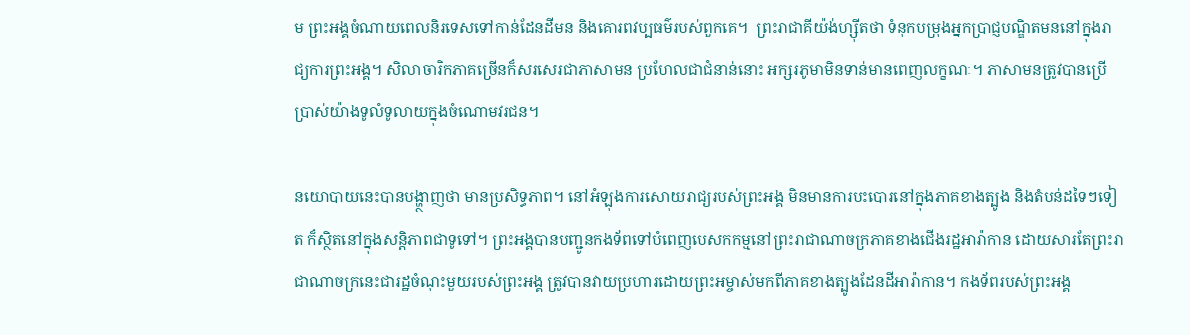ម ព្រះអង្គចំណាយពេលនិរទេសទៅកាន់ដែនដីមន និងគោរពវប្បធម៌របស់ពួកគេ។  ព្រះរាជាគីយ៉ង់ហ្ស៊ីតថា ទំនុកបម្រុងអ្នកប្រាជ្ញបណ្ឌិតមននៅក្នុងរាជ្យការព្រះអង្គ។ សិលាចារិកភាគច្រើនក៏សរសេរជាភាសាមន ប្រហែលជាជំនាន់នោះ អក្សរភូមាមិនទាន់មានពេញលក្ខណៈ។ ភាសាមនត្រូវបានប្រើប្រាស់យ៉ាងទូលំទូលាយក្នុងចំណោមវរជន។

នយោបាយនេះបានបង្ហា្ថញថា មានប្រសិទ្ធភាព។ នៅអំឡុងការសោយរាជ្យរបស់ព្រះអង្គ មិនមានការបះបោរនៅក្នុងភាគខាងត្បូង និងតំបន់ដទៃៗទៀត ក៏ស្ថិតនៅក្នុងសន្តិភាពជាទូទៅ។ ព្រះអង្គបានបញ្ជូនកងទ័ពទៅបំពេញបេសកកម្មនៅព្រះរាជាណាចក្រភាគខាងជើងរដ្ឋអារ៉ាកាន ដោយសារតែព្រះរាជាណាចក្រនេះជារដ្ឋចំណុះមួយរបស់ព្រះអង្គ ត្រូវបានវាយប្រហារដោយព្រះអម្ចាស់មកពីភាគខាងត្បូងដែនដីអារ៉ាកាន។ កងទ័ពរបស់ព្រះអង្គ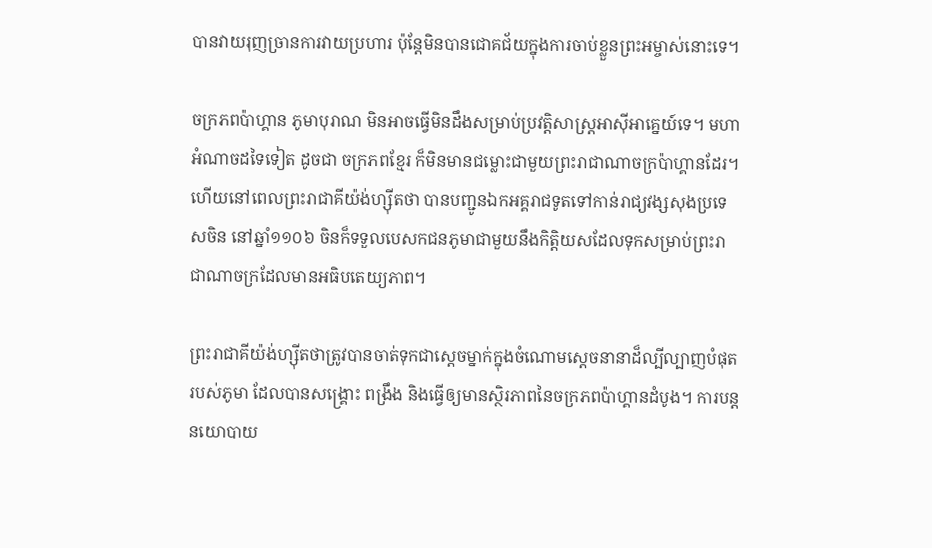បានវាយរុញច្រានការវាយប្រហារ ប៉ុន្តែមិនបានជោគជ័យក្នុងការចាប់ខ្លួនព្រះអម្ចាស់នោះទេ។

ចក្រភពប៉ាហ្គាន ភូមាបុរាណ មិនអាចធ្វើមិនដឹងសម្រាប់ប្រវត្តិសាស្រ្តអាស៊ីអាគ្នេយ៍ទេ។ មហាអំណាចដទៃទៀត ដូចជា ចក្រភពខ្មែរ ក៏មិនមានជម្លោះជាមួយព្រះរាជាណាចក្រប៉ាហ្គានដែរ។ ហើយនៅពេលព្រះរាជាគីយ៉ង់ហ្ស៊ីតថា បានបញ្ជូនឯកអគ្គរាជទូតទៅកាន់រាជ្យវង្សសុងប្រទេសចិន នៅឆ្នាំ១១០៦ ចិនក៏ទទួលបេសកជនភូមាជាមួយនឹងកិត្តិយសដែលទុកសម្រាប់ព្រះរាជាណាចក្រដែលមានអធិបតេយ្យភាព។

ព្រះរាជាគីយ៉ង់ហ្ស៊ីតថាត្រូវបានចាត់ទុកជាស្តេចម្នាក់ក្នុងចំណោមស្តេចនានាដ៏ល្បីល្បាញបំផុតរបស់ភូមា ដែលបានសង្គ្រោះ ពង្រឹង និងធ្វើឲ្យមានស្ថិរភាពនៃចក្រភពប៉ាហ្គានដំបូង។ ការបន្តនយោបាយ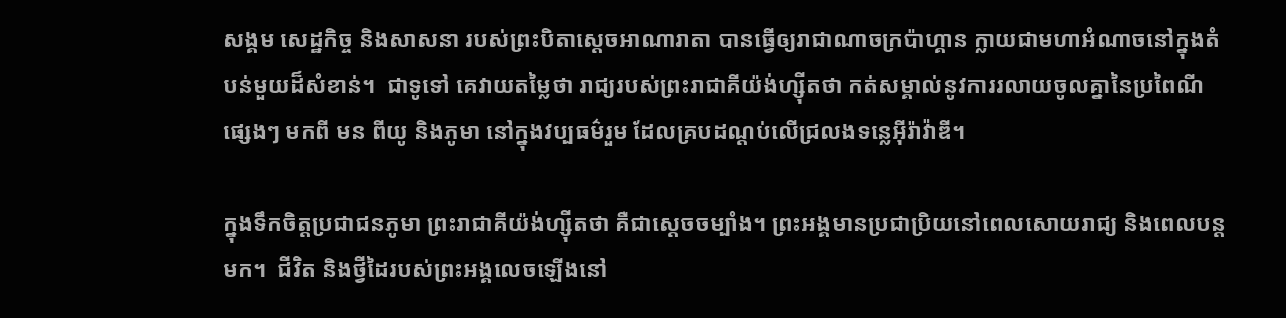សង្គម សេដ្ឋកិច្ច និងសាសនា របស់ព្រះបិតាស្តេចអាណារាតា បានធ្វើឲ្យរាជាណាចក្រប៉ាហ្គាន ក្លាយជាមហាអំណាចនៅក្នុងតំបន់មួយដ៏សំខាន់។  ជាទូទៅ គេវាយតម្លៃថា រាជ្យរបស់ព្រះរាជាគីយ៉ង់ហ្ស៊ីតថា កត់សម្គាល់នូវការរលាយចូលគ្នានៃប្រពៃណីផ្សេងៗ មកពី មន ពីយូ និងភូមា នៅក្នុងវប្បធម៌រួម ដែលគ្របដណ្តប់លើជ្រលងទន្លេអ៊ីរ៉ាវ៉ាឌី។

ក្នុងទឹកចិត្តប្រជាជនភូមា ព្រះរាជាគីយ៉ង់ហ្ស៊ីតថា គឺជាស្តេចចម្បាំង។ ព្រះអង្គមានប្រជាប្រិយនៅពេលសោយរាជ្យ និងពេលបន្តមក។  ជីវិត និងថ្វីដៃរបស់ព្រះអង្គលេចឡើងនៅ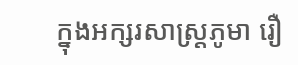ក្នុងអក្សរសាស្រ្តភូមា រឿ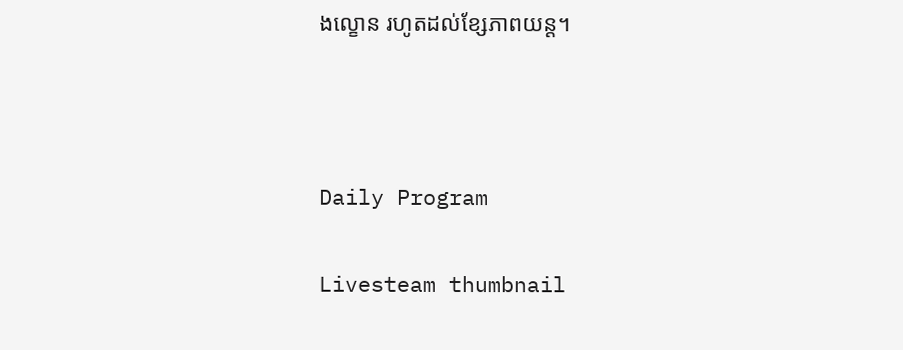ងល្ខោន រហូតដល់ខ្សែភាពយន្ត។



Daily Program

Livesteam thumbnail